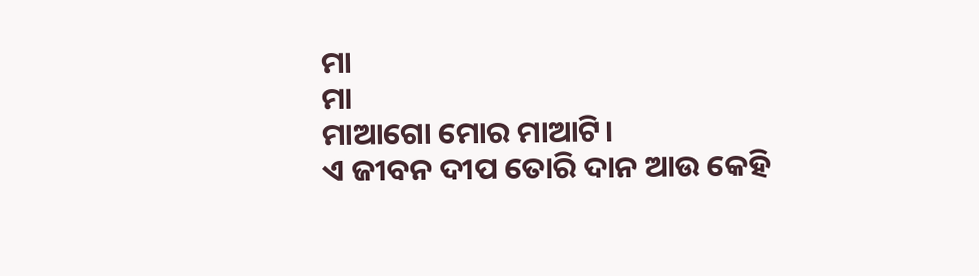ମା
ମା
ମାଆଗୋ ମୋର ମାଆଟି।
ଏ ଜୀବନ ଦୀପ ତୋରି ଦାନ ଆଉ କେହି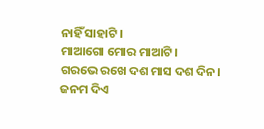ନାହିଁ ସାହାଟି।
ମାଆଗୋ ମୋର ମାଆଟି।
ଗରଭେ ରଖେ ଦଶ ମାସ ଦଶ ଦିନ।
ଜନମ ଦିଏ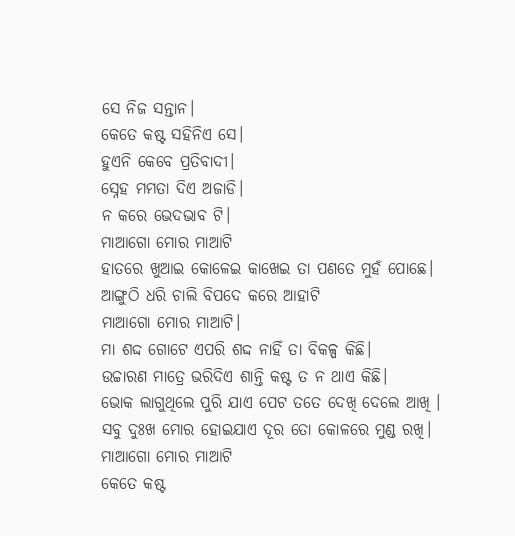ସେ ନିଜ ସନ୍ତାନ।
କେତେ କଷ୍ଟ ସହିନିଏ ସେ।
ହୁଏନି କେବେ ପ୍ରତିବାଦୀ।
ସ୍ନେହ ମମତା ଦିଏ ଅଜାଡି।
ନ କରେ ଭେଦଭାବ ଟି।
ମାଆଗୋ ମୋର ମାଆଟି
ହାତରେ ଖୁଆଇ କୋଳେଇ କାଖେଇ ତା ପଣତେ ମୁହଁ ପୋଛେ।
ଆଙ୍ଗୁଠି ଧରି ଚାଲି ବିପଦେ କରେ ଆହାଟି
ମାଆଗୋ ମୋର ମାଆଟି।
ମା ଶଦ୍ଦ ଗୋଟେ ଏପରି ଶଦ୍ଦ ନାହିଁ ତା ବିକଳ୍ପ କିଛି।
ଉଚ୍ଚାରଣ ମାତ୍ରେ ଭରିଦିଏ ଶାନ୍ତି କଷ୍ଟ ତ ନ ଥାଏ କିଛି।
ଭୋକ ଲାଗୁଥିଲେ ପୁରି ଯାଏ ପେଟ ତତେ ଦେଖି ଦେଲେ ଆଖି ।
ସବୁ ଦୁଃଖ ମୋର ହୋଇଯାଏ ଦୂର ତୋ କୋଳରେ ମୁଣ୍ଡ ରଖି।
ମାଆଗୋ ମୋର ମାଆଟି
କେତେ କଷ୍ଟ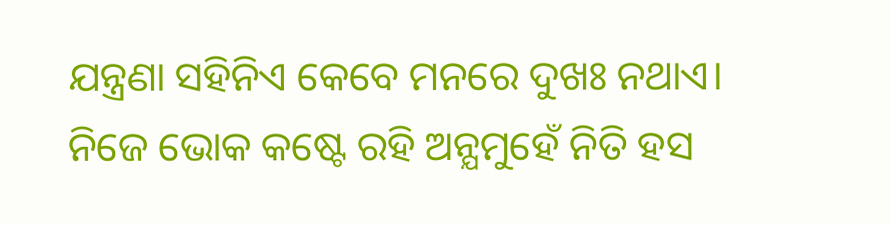ଯନ୍ତ୍ରଣା ସହିନିଏ କେବେ ମନରେ ଦୁଖଃ ନଥାଏ।
ନିଜେ ଭୋକ କଷ୍ଟେ ରହି ଅନ୍ଯମୁହେଁ ନିତି ହସ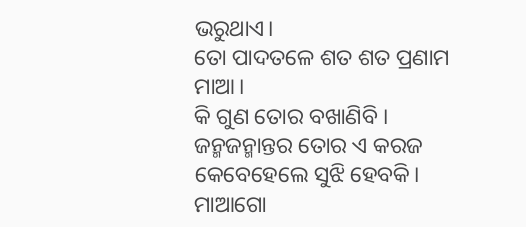ଭରୁଥାଏ।
ତୋ ପାଦତଳେ ଶତ ଶତ ପ୍ରଣାମ ମାଆ।
କି ଗୁଣ ତୋର ବଖାଣିବି ।
ଜନ୍ମଜନ୍ମାନ୍ତର ତୋର ଏ କରଜ କେବେହେଲେ ସୁଝି ହେବକି।
ମାଆଗୋ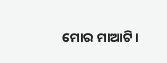ମୋର ମାଆଟି।